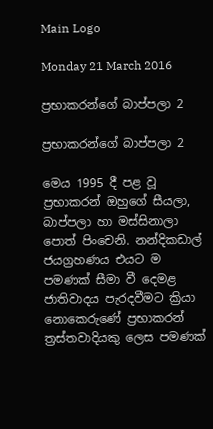Main Logo

Monday 21 March 2016

ප්‍රභාකරන්ගේ බාප්පලා 2

ප්‍රභාකරන්ගේ බාප්පලා 2

මෙය 1995 දී පළ වූ ප්‍රභාකරන් ඔහුගේ සීයලා, බාප්පලා හා මස්සිනාලා පොත් පිංචෙනි. නන්දිකඩාල් ජයග්‍රහණය එයට ම පමණක් සීමා වී දෙමළ ජාතිවාදය පැරදවීමට ක්‍රියා නොකෙරුණේ ප්‍රභාකරන් ත්‍රස්තවාදියකු ලෙස පමණක්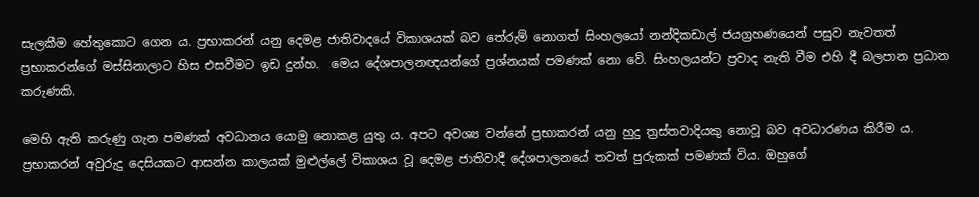සැලකීම හේතුකොට ගෙන ය. ප්‍රභාකරන් යනු දෙමළ ජාතිවාදයේ විකාශයක් බව තේරුම් නොගත් සිංහලයෝ නන්දිකඩාල් ජයග්‍රහණයෙන් පසුව නැවතත් ප්‍රභාකරන්ගේ මස්සිනාලාට හිස එසවීමට ඉඩ දුන්හ.  මෙය දේශපාලනඥයන්ගේ ප්‍රශ්නයක් පමණක් නො වේ. සිංහලයන්ට ප්‍රවාද නැති වීම එහි දී බලපාන ප්‍රධාන කරුණකි.

මෙහි ඇති කරුණු ගැන පමණක් අවධානය යොමු නොකළ යුතු ය. අපට අවශ්‍ය වන්නේ ප්‍රභාකරන් යනු හුදු ත්‍රස්තවාදියකු නොවූ බව අවධාරණය කිරීම ය. ප්‍රභාකරන් අවුරුදු දෙසියකට ආසන්න කාලයක් මුළුල්ලේ විකාශය වූ දෙමළ ජාතිවාදී දේශපාලනයේ තවත් පුරුකක් පමණක් විය. ඔහුගේ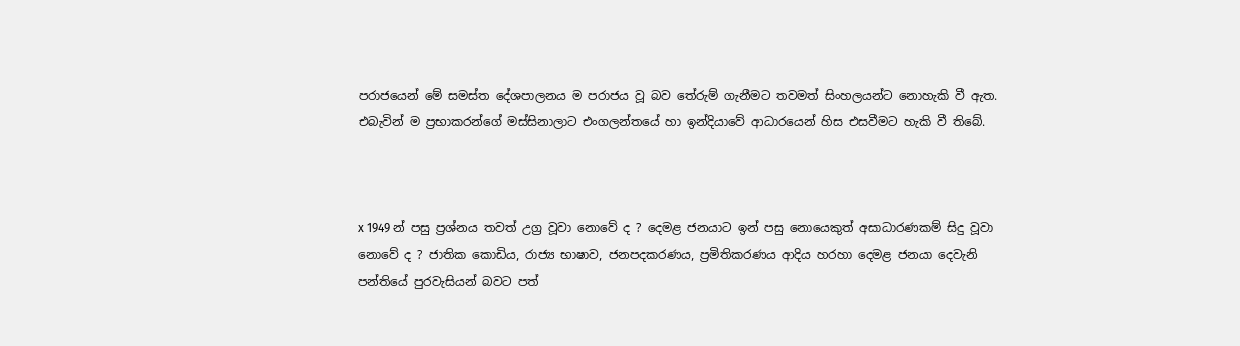පරාජයෙන් මේ සමස්ත දේශපාලනය ම පරාජය වූ බව තේරුම් ගැනීමට තවමත් සිංහලයන්ට නොහැකි වී ඇත. එබැවින් ම ප්‍රභාකරන්ගේ මස්සිනාලාට එංගලන්තයේ හා ඉන්දියාවේ ආධාරයෙන් හිස එසවීමට හැකි වී තිබේ.



x 1949 න් පසු ප්‍රශ්නය තවත් උග්‍ර වූවා නොවේ ද ? දෙමළ ජනයාට ඉන් පසු නොයෙකුත් අසාධාරණකම් සිදු වූවා නොවේ ද ? ජාතික කොඩිය, රාජ්‍ය භාෂාව, ජනපදකරණය, ප්‍රමිතිකරණය ආදිය හරහා දෙමළ ජනයා දෙවැනි පන්තියේ පුරවැසියන් බවට පත්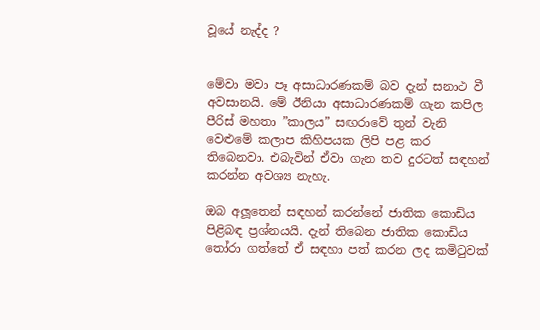වූයේ නැද්ද ?


මේවා මවා පෑ අසාධාරණකම් බව දැන් සනාථ වී අවසානයි. මේ ඊනියා අසාධාරණකම් ගැන කපිල පීරිස් මහතා ”කාලය” සඟරාවේ තුන් වැනි වෙළුමේ කලාප කිහිපයක ලිපි පළ කර තිබෙනවා. එබැවින් ඒවා ගැන තව දුරටත් සඳහන් කරන්න අවශ්‍ය නැහැ.

ඔබ අලූතෙන් සඳහන් කරන්නේ ජාතික කොඩිය පිළිබඳ ප්‍රශ්නයයි. දැන් තිබෙන ජාතික කොඩිය තෝරා ගත්තේ ඒ සඳහා පත් කරන ලද කමිටුවක්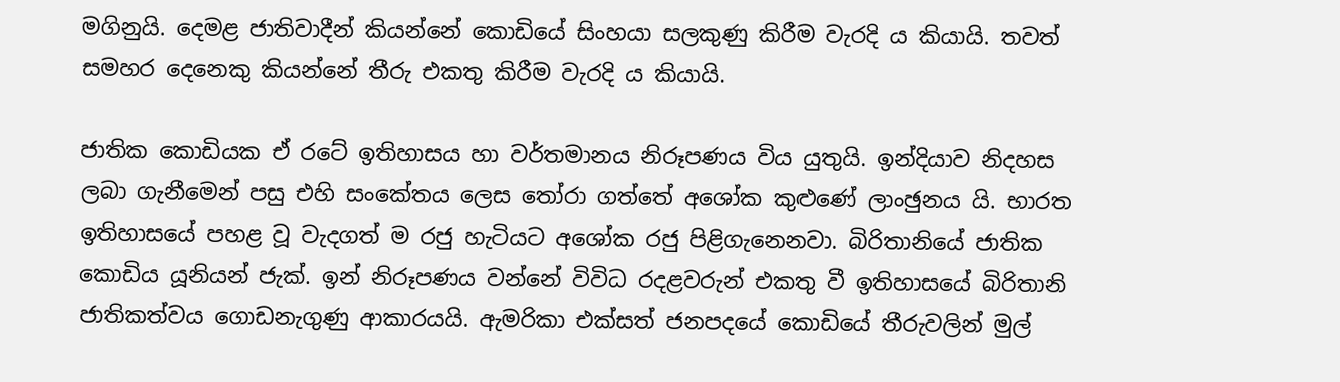මගිනුයි. දෙමළ ජාතිවාදීන් කියන්නේ කොඩියේ සිංහයා සලකුණු කිරීම වැරදි ය කියායි. තවත් සමහර දෙනෙකු කියන්නේ තීරු එකතු කිරීම වැරදි ය කියායි.

ජාතික කොඩියක ඒ රටේ ඉතිහාසය හා වර්තමානය නිරූපණය විය යුතුයි. ඉන්දියාව නිදහස ලබා ගැනීමෙන් පසු එහි සංකේතය ලෙස තෝරා ගත්තේ අශෝක කුළුණේ ලාංඡුනය යි. භාරත ඉතිහාසයේ පහළ වූ වැදගත් ම රජු හැටියට අශෝක රජු පිළිගැනෙනවා. බිරිතානියේ ජාතික කොඩිය යූනියන් ජැක්. ඉන් නිරූපණය වන්නේ විවිධ රදළවරුන් එකතු වී ඉතිහාසයේ බිරිතානි ජාතිකත්වය ගොඩනැගුණු ආකාරයයි. ඇමරිකා එක්සත් ජනපදයේ කොඩියේ තීරුවලින් මුල්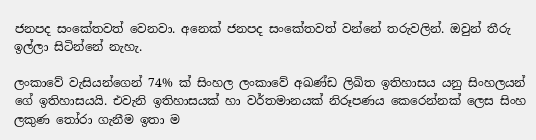ජනපද සංකේතවත් වෙනවා. අනෙක් ජනපද සංකේතවත් වන්නේ තරුවලින්. ඔවුන් තීරු ඉල්ලා සිටින්නේ නැහැ.

ලංකාවේ වැසියන්ගෙන් 74% ක් සිංහල ලංකාවේ අඛණ්ඩ ලිඛිත ඉතිහාසය යනු සිංහලයන් ගේ ඉතිහාසයයි. එවැනි ඉතිහාසයක් හා වර්තමානයක් නිරූපණය කෙරෙන්නක් ලෙස සිංහ ලකුණ තෝරා ගැනීම ඉතා ම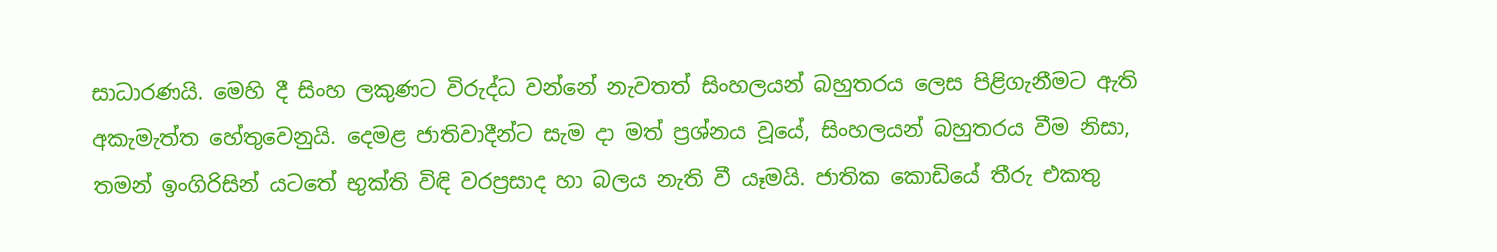සාධාරණයි. මෙහි දී සිංහ ලකුණට විරුද්ධ වන්නේ නැවතත් සිංහලයන් බහුතරය ලෙස පිළිගැනීමට ඇති අකැමැත්ත හේතුවෙනුයි. දෙමළ ජාතිවාදීන්ට සැම දා මත් ප්‍රශ්නය වූයේ, සිංහලයන් බහුතරය වීම නිසා, තමන් ඉංගිරිසින් යටතේ භුක්ති විඳි වරප්‍රසාද හා බලය නැති වී යෑමයි. ජාතික කොඩියේ තීරු එකතු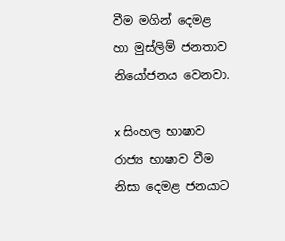වීම මගින් දෙමළ හා මුස්ලිම් ජනතාව නියෝජනය වෙනවා.

x සිංහල භාෂාව රාජ්‍ය භාෂාව වීම නිසා දෙමළ ජනයාට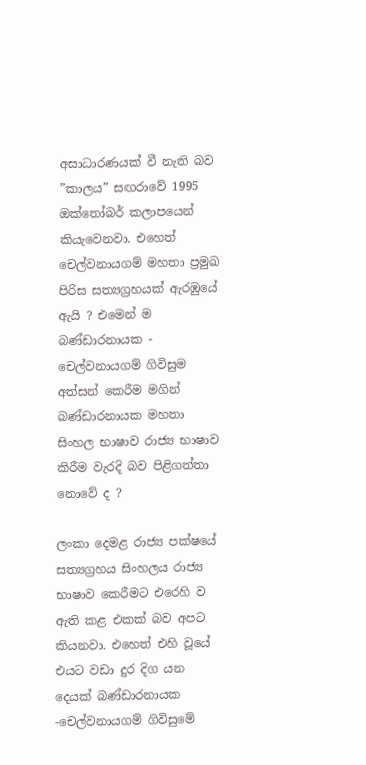අසාධාරණයක් වී නැති බව ”කාලය” සඟරාවේ 1995 ඔක්තෝබර් කලාපයෙන් කියැවෙනවා. එහෙත් චෙල්වනායගම් මහතා ප්‍රමුඛ පිරිස සත්‍යග්‍රහයක් ඇරඹුයේ ඇයි ? එමෙන් ම බණ්ඩාරනායක - චෙල්වනායගම් ගිවිසුම අත්සන් කෙරීම මගින් බණ්ඩාරනායක මහතා සිංහල භාෂාව රාජ්‍ය භාෂාව කිරීම වැරදි බව පිළිගත්තා නොවේ ද ?

ලංකා දෙමළ රාජ්‍ය පක්ෂයේ සත්‍යග්‍රහය සිංහලය රාජ්‍ය භාෂාව කෙරීමට එරෙහි ව ඇති කළ එකක් බව අපට කියනවා. එහෙත් එහි වූයේ එයට වඩා දුර දිග යන දෙයක් බණ්ඩාරනායක -චෙල්වනායගම් ගිවිසුමේ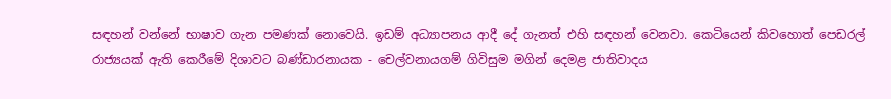සඳහන් වන්නේ භාෂාව ගැන පමණක් නොවෙයි. ඉඩම් අධ්‍යාපනය ආදී දේ ගැනත් එහි සඳහන් වෙනවා. කෙටියෙන් කිවහොත් පෙඩරල් රාජ්‍යයක් ඇති කෙරීමේ දිශාවට බණ්ඩාරනායක - චෙල්වනායගම් ගිවිසුම මගින් දෙමළ ජාතිවාදය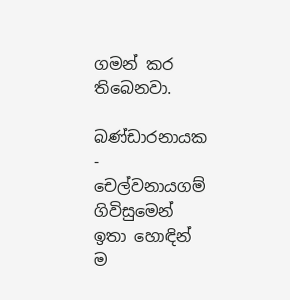ගමන් කර තිබෙනවා.

බණ්ඩාරනායක - චෙල්වනායගම් ගිවිසුමෙන් ඉතා හොඳින් ම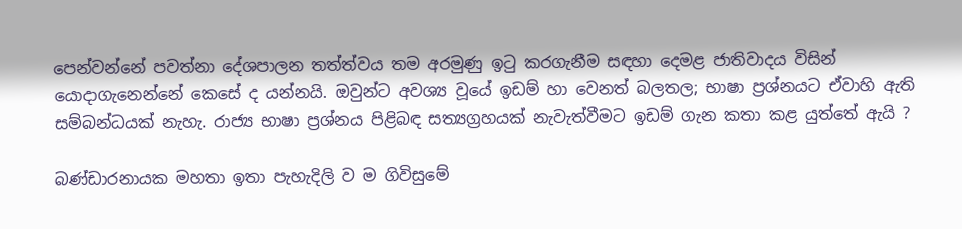පෙන්වන්නේ පවත්නා දේශපාලන තත්ත්වය තම අරමුණු ඉටු කරගැනීම සඳහා දෙමළ ජාතිවාදය විසින් යොදාගැනෙන්නේ කෙසේ ද යන්නයි. ඔවුන්ට අවශ්‍ය වූයේ ඉඩම් හා වෙනත් බලතල; භාෂා ප්‍රශ්නයට ඒවාහි ඇති සම්බන්ධයක් නැහැ. රාජ්‍ය භාෂා ප්‍රශ්නය පිළිබඳ සත්‍යග්‍රහයක් නැවැත්වීමට ඉඩම් ගැන කතා කළ යුත්තේ ඇයි ?

බණ්ඩාරනායක මහතා ඉතා පැහැදිලි ව ම ගිවිසුමේ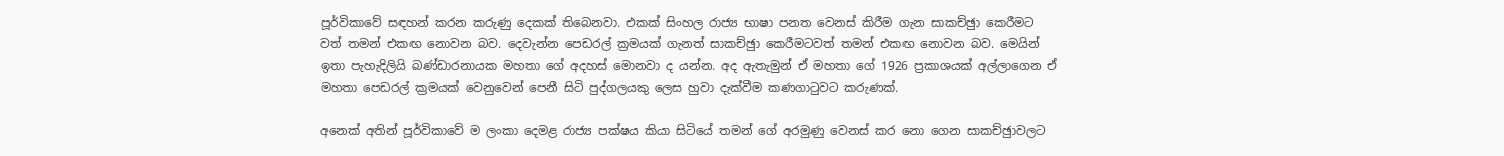පූර්විකාවේ සඳහන් කරන කරුණු දෙකක් තිබෙනවා. එකක් සිංහල රාජ්‍ය භාෂා පනත වෙනස් කිරීම ගැන සාකච්ඡුා කෙරීමට වත් තමන් එකඟ නොවන බව. දෙවැන්න පෙඩරල් ක්‍රමයක් ගැනත් සාකච්ඡුා කෙරීමටවත් තමන් එකඟ නොවන බව. මෙයින් ඉතා පැහැදිලියි බණ්ඩාරනායක මහතා ගේ අදහස් මොනවා ද යන්න. අද ඇතැමුන් ඒ මහතා ගේ 1926 ප්‍රකාශයක් අල්ලාගෙන ඒ මහතා පෙඩරල් ක්‍රමයක් වෙනුවෙන් පෙනී සිටි පුද්ගලයකු ලෙස හුවා දැක්වීම කණගාටුවට කරුණක්.

අනෙක් අතින් පූර්විකාවේ ම ලංකා දෙමළ රාජ්‍ය පක්ෂය කියා සිටියේ තමන් ගේ අරමුණු වෙනස් කර නො ගෙන සාකච්ඡුාවලට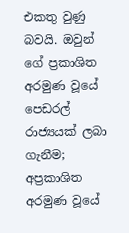එකතු වුණු බවයි. ඔවුන් ගේ ප්‍රකාශිත අරමුණ වූයේ පෙඩරල් රාජ්‍යයක් ලබා ගැනීම; අප්‍රකාශිත අරමුණ වූයේ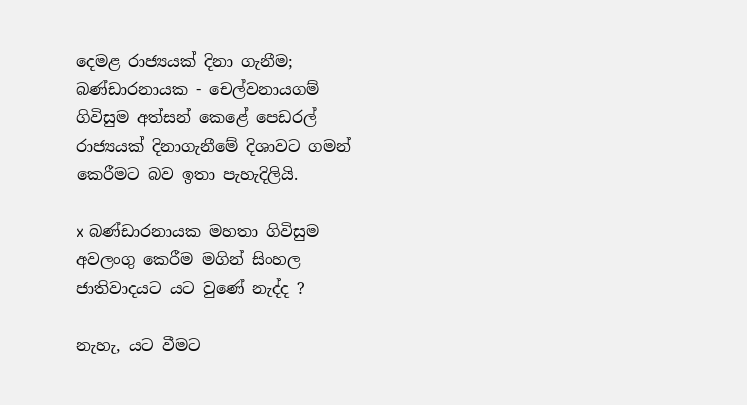දෙමළ රාජ්‍යයක් දිනා ගැනීම; බණ්ඩාරනායක - චෙල්වනායගම් ගිවිසුම අත්සන් කෙළේ පෙඩරල් රාජ්‍යයක් දිනාගැනීමේ දිශාවට ගමන් කෙරීමට බව ඉතා පැහැදිලියි.

x බණ්ඩාරනායක මහතා ගිවිසුම අවලංගු කෙරීම මගින් සිංහල ජාතිවාදයට යට වුණේ නැද්ද ?

නැහැ, යට වීමට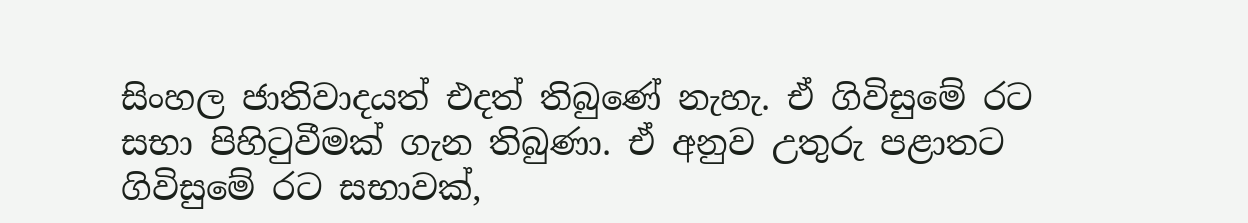සිංහල ජාතිවාදයත් එදත් තිබුණේ නැහැ. ඒ ගිවිසුමේ රට සභා පිහිටුවීමක් ගැන තිබුණා. ඒ අනුව උතුරු පළාතට ගිවිසුමේ රට සභාවක්,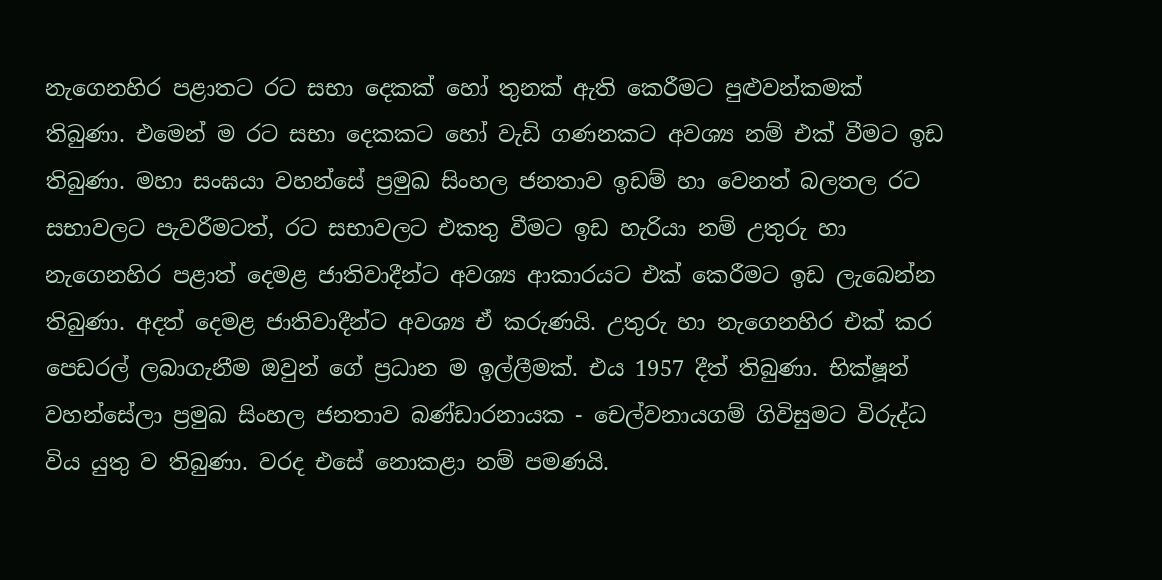නැගෙනහිර පළාතට රට සභා දෙකක් හෝ තුනක් ඇති කෙරීමට පුළුවන්කමක් තිබුණා. එමෙන් ම රට සභා දෙකකට හෝ වැඩි ගණනකට අවශ්‍ය නම් එක් වීමට ඉඩ තිබුණා. මහා සංඝයා වහන්සේ ප්‍රමුඛ සිංහල ජනතාව ඉඩම් හා වෙනත් බලතල රට සභාවලට පැවරීමටත්, රට සභාවලට එකතු වීමට ඉඩ හැරියා නම් උතුරු හා නැගෙනහිර පළාත් දෙමළ ජාතිවාදීන්ට අවශ්‍ය ආකාරයට එක් කෙරීමට ඉඩ ලැබෙන්න තිබුණා. අදත් දෙමළ ජාතිවාදීන්ට අවශ්‍ය ඒ කරුණයි. උතුරු හා නැගෙනහිර එක් කර පෙඩරල් ලබාගැනීම ඔවුන් ගේ ප්‍රධාන ම ඉල්ලීමක්. එය 1957 දීත් තිබුණා. භික්ෂූන් වහන්සේලා ප්‍රමුඛ සිංහල ජනතාව බණ්ඩාරනායක - චෙල්වනායගම් ගිවිසුමට විරුද්ධ විය යුතු ව තිබුණා. වරද එසේ නොකළා නම් පමණයි.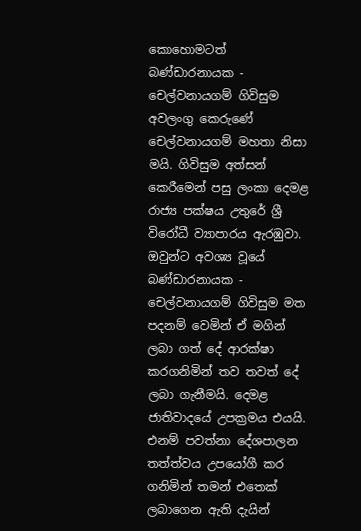කොහොමටත් බණ්ඩාරනායක - චෙල්වනායගම් ගිවිසුම අවලංගු කෙරුණේ චෙල්වනායගම් මහතා නිසා මයි. ගිවිසුම අත්සන් කෙරීමෙන් පසු ලංකා දෙමළ රාජ්‍ය පක්ෂය උතුරේ ශ්‍රී විරෝධී ව්‍යාපාරය ඇරඹුවා. ඔවුන්ට අවශ්‍ය වූයේ බණ්ඩාරනායක - චෙල්වනායගම් ගිවිසුම මත පදනම් වෙමින් ඒ මගින් ලබා ගත් දේ ආරක්ෂා කරගනිමින් තව තවත් දේ ලබා ගැනීමයි. දෙමළ ජාතිවාදයේ උපක්‍රමය එයයි. එනම් පවත්නා දේශපාලන තත්ත්වය උපයෝගී කර ගනිමින් තමන් එතෙක් ලබාගෙන ඇති දැයින්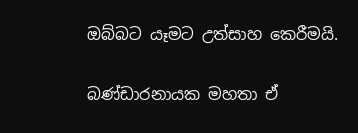ඔබ්බට යෑමට උත්සාහ කෙරීමයි.

බණ්ඩාරනායක මහතා ඒ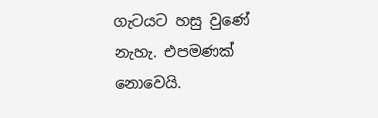ගැටයට හසු වුණේ නැහැ. එපමණක් නොවෙයි.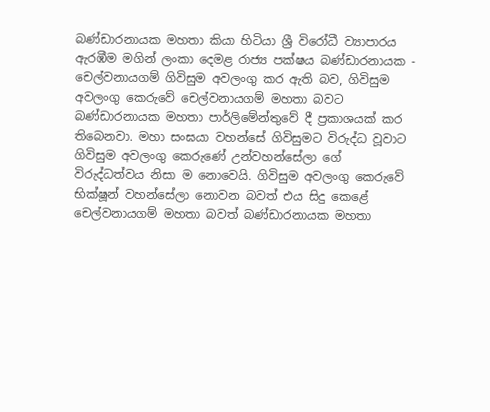බණ්ඩාරනායක මහතා කියා හිටියා ශ්‍රී විරෝධී ව්‍යාපාරය ඇරඹීම මගින් ලංකා දෙමළ රාජ්‍ය පක්ෂය බණ්ඩාරනායක - චෙල්වනායගම් ගිවිසුම අවලංගු කර ඇති බව, ගිවිසුම අවලංගු කෙරුවේ චෙල්වනායගම් මහතා බවට බණ්ඩාරනායක මහතා පාර්ලිමේන්තුවේ දී ප්‍රකාශයක් කර තිබෙනවා. මහා සංඝයා වහන්සේ ගිවිසුමට විරුද්ධ වූවාට ගිවිසුම අවලංගු කෙරුණේ උන්වහන්සේලා ගේ විරුද්ධත්වය නිසා ම නොවෙයි. ගිවිසුම අවලංගු කෙරුවේ භික්ෂූන් වහන්සේලා නොවන බවත් එය සිදු කෙළේ චෙල්වනායගම් මහතා බවත් බණ්ඩාරනායක මහතා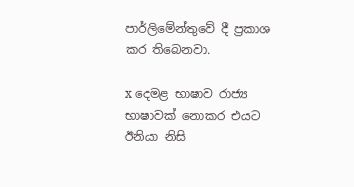පාර්ලිමේන්තුවේ දී ප්‍රකාශ කර තිබෙනවා.

x දෙමළ භාෂාව රාජ්‍ය භාෂාවක් නොකර එයට ඊනියා නිසි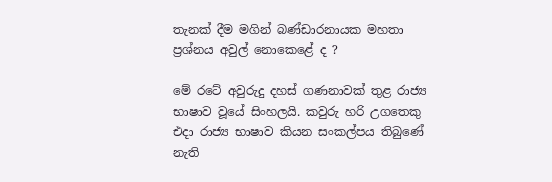තැනක් දීම මගින් බණ්ඩාරනායක මහතා ප්‍රශ්නය අවුල් නොකෙළේ ද ?

මේ රටේ අවුරුදු දහස් ගණනාවක් තුළ රාජ්‍ය භාෂාව වූයේ සිංහලයි. කවුරු හරි උගතෙකු එදා රාජ්‍ය භාෂාව කියන සංකල්පය තිබුණේ නැති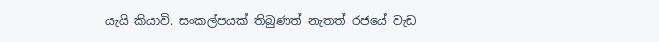යැයි කියාවි. සංකල්පයක් තිබුණත් නැතත් රජයේ වැඩ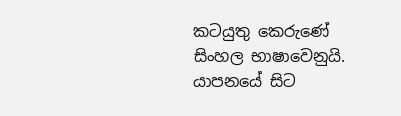කටයුතු කෙරුණේ සිංහල භාෂාවෙනුයි. යාපනයේ සිට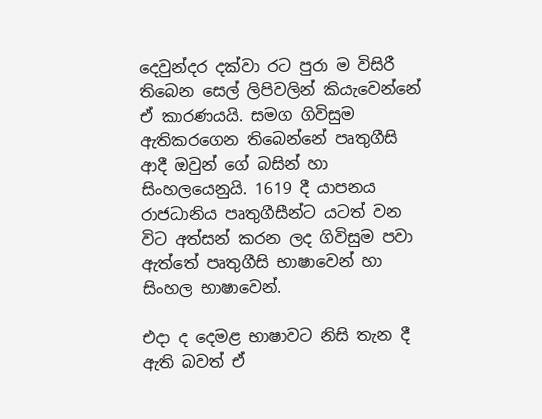දෙවුන්දර දක්වා රට පුරා ම විසිරී තිබෙන සෙල් ලිපිවලින් කියැවෙන්නේ ඒ කාරණයයි. සමග ගිවිසුම ඇතිකරගෙන තිබෙන්නේ පෘතුගීසි ආදී ඔවුන් ගේ බසින් හා සිංහලයෙනුයි. 1619 දී යාපනය රාජධානිය පෘතුගීසීන්ට යටත් වන විට අත්සන් කරන ලද ගිවිසුම පවා ඇත්තේ පෘතුගීසි භාෂාවෙන් හා සිංහල භාෂාවෙන්.

එදා ද දෙමළ භාෂාවට නිසි තැන දී ඇති බවත් ඒ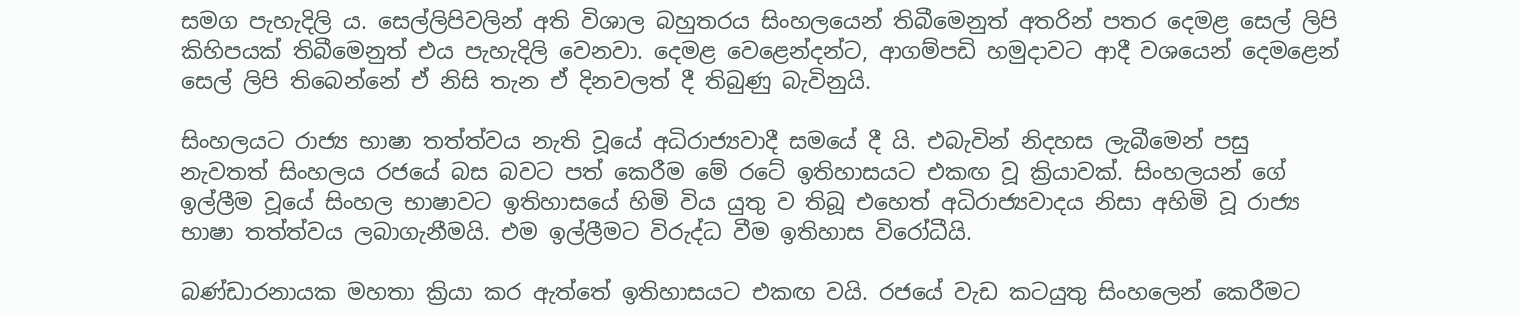සමග පැහැදිලි ය. සෙල්ලිපිවලින් අති විශාල බහුතරය සිංහලයෙන් තිබීමෙනුත් අතරින් පතර දෙමළ සෙල් ලිපි කිහිපයක් තිබීමෙනුත් එය පැහැදිලි වෙනවා. දෙමළ වෙළෙන්දන්ට, ආගම්පඩි හමුදාවට ආදී වශයෙන් දෙමළෙන් සෙල් ලිපි තිබෙන්නේ ඒ නිසි තැන ඒ දිනවලත් දී තිබුණු බැවිනුයි.

සිංහලයට රාජ්‍ය භාෂා තත්ත්වය නැති වූයේ අධිරාජ්‍යවාදී සමයේ දී යි. එබැවින් නිදහස ලැබීමෙන් පසු නැවතත් සිංහලය රජයේ බස බවට පත් කෙරීම මේ රටේ ඉතිහාසයට එකඟ වූ ක්‍රියාවක්. සිංහලයන් ගේ ඉල්ලීම වූයේ සිංහල භාෂාවට ඉතිහාසයේ හිමි විය යුතු ව තිබූ එහෙත් අධිරාජ්‍යවාදය නිසා අහිමි වූ රාජ්‍ය භාෂා තත්ත්වය ලබාගැනීමයි. එම ඉල්ලීමට විරුද්ධ වීම ඉතිහාස විරෝධීයි.

බණ්ඩාරනායක මහතා ක්‍රියා කර ඇත්තේ ඉතිහාසයට එකඟ වයි. රජයේ වැඩ කටයුතු සිංහලෙන් කෙරීමට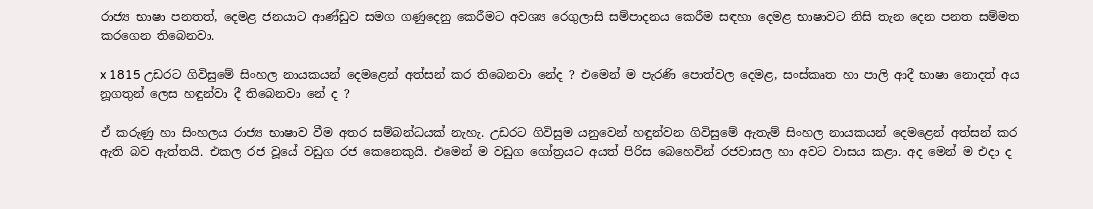රාජ්‍ය භාෂා පනතත්, දෙමළ ජනයාට ආණ්ඩුව සමග ගණුදෙනු කෙරීමට අවශ්‍ය රෙගුලාසි සම්පාදනය කෙරීම සඳහා දෙමළ භාෂාවට නිසි තැන දෙන පනත සම්මත කරගෙන තිබෙනවා.

x 1815 උඩරට ගිවිසුමේ සිංහල නායකයන් දෙමළෙන් අත්සන් කර තිබෙනවා නේද ? එමෙන් ම පැරණි පොත්වල දෙමළ, සංස්කෘත හා පාලි ආදී භාෂා නොදත් අය නූගතුන් ලෙස හඳුන්වා දී තිබෙනවා නේ ද ?

ඒ කරුණු හා සිංහලය රාජ්‍ය භාෂාව වීම අතර සම්බන්ධයක් නැහැ. උඩරට ගිවිසුම යනුවෙන් හඳුන්වන ගිවිසුමේ ඇතැම් සිංහල නායකයන් දෙමළෙන් අත්සන් කර ඇති බව ඇත්තයි. එකල රජ වූයේ වඩුග රජ කෙනෙකුයි. එමෙන් ම වඩුග ගෝත්‍රයට අයත් පිරිස බෙහෙවින් රජවාසල හා අවට වාසය කළා. අද මෙන් ම එදා ද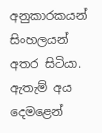අනුකාරකයන් සිංහලයන් අතර සිටියා. ඇතැම් අය දෙමළෙන්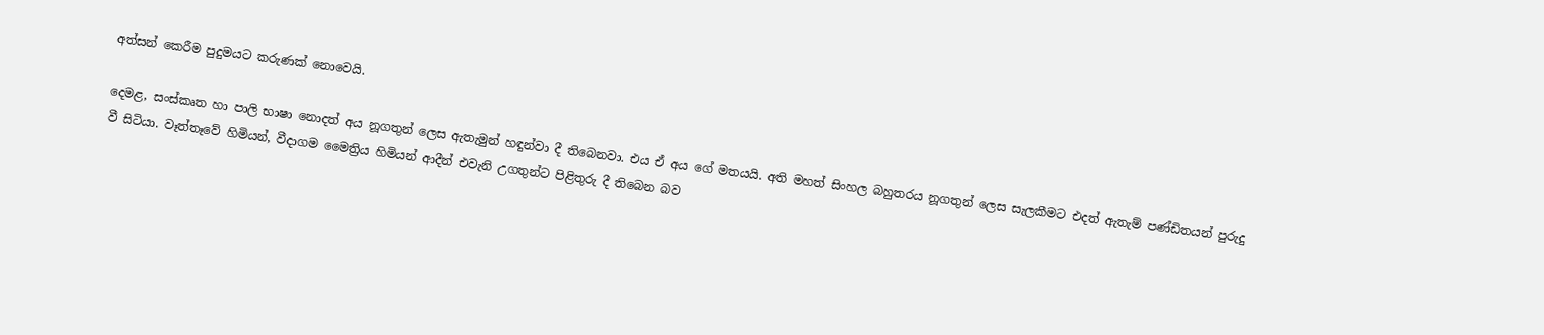අත්සන් කෙරීම පුදුමයට කරුණක් නොවෙයි.

දෙමළ, සංස්කෘත හා පාලි භාෂා නොදත් අය නූගතුන් ලෙස ඇතැමුන් හඳුන්වා දී තිබෙනවා. එය ඒ අය ගේ මතයයි. අති මහත් සිංහල බහුතරය නූගතුන් ලෙස සැලකීමට එදත් ඇතැම් පණ්ඩිතයන් පුරුදු වී සිටියා. වෑත්තෑවේ හිමියන්, වීදාගම මෛත්‍රිය හිමියන් ආදීන් එවැනි උගතුන්ට පිළිතුරු දී තිබෙන බව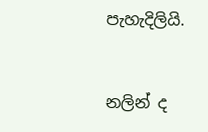පැහැදිලියි.


නලින් ද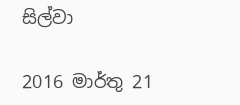සිල්වා

2016 මාර්තු 21